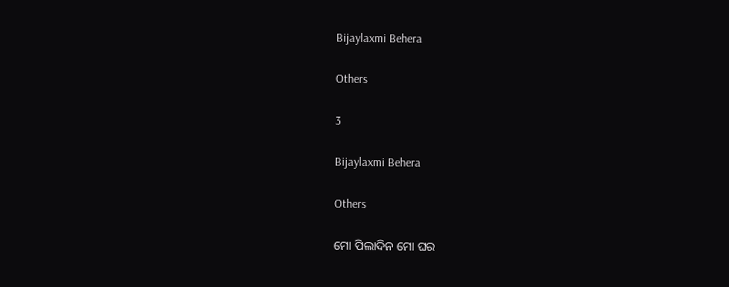Bijaylaxmi Behera

Others

3

Bijaylaxmi Behera

Others

ମୋ ପିଲାଦିନ ମୋ ଘର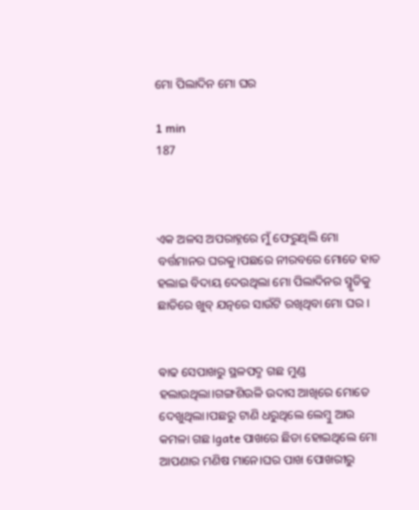ମୋ ପିଲାଦିନ ମୋ ଘର

1 min
187



ଏକ ଅଳସ ଅପରାହ୍ନରେ ମୁଁ ଫେରୁଥିଲି ମୋ ବର୍ତ୍ତମାନର ଘରକୁ।ପଛରେ ନୀରବରେ ମୋତେ ହାତ ହଲାଇ ବିଦାୟ ଦେଉଥିଲା ମୋ ପିଲାଦିନର ସ୍ମୃତିକୁ ଛାତିରେ ଖୁବ୍ ଯତ୍ନରେ ସାଉଁଟି ରଖିଥିବା ମୋ ଘର ।


ଵାଢ ସେପାଖରୁ ସ୍ଥଳପଦ୍ମ ଗଛ ମୁଣ୍ଡ ହଲାଉଥିଲା।ଗଙ୍ଗଶିଉଳି ଉଦାସ ଆଖିରେ ମୋତେ ଦେଖୁଥିଲା।ପଛରୁ ଟାଣି ଧରୁଥିଲେ ଲେମ୍ବୁ ଆଉ କମଳା ଗଛ।gate ପାଖରେ ଛିଡା ହୋଇଥିଲେ ମୋ ଆପଣାର ମଣିଷ ମାନେ।ଘର ପାଖ ପୋଖରୀରୁ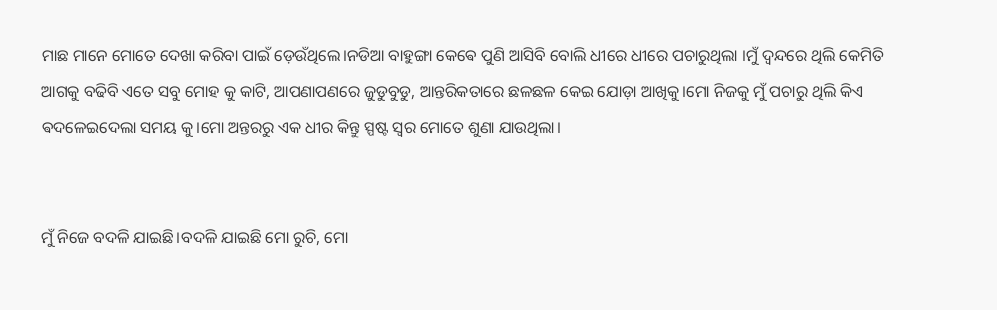ମାଛ ମାନେ ମୋତେ ଦେଖା କରିବା ପାଇଁ ଡ଼େଉଁଥିଲେ।ନଡିଆ ବାହୁଙ୍ଗା କେଵେ ପୁଣି ଆସିବି ବୋଲି ଧୀରେ ଧୀରେ ପଚାରୁଥିଲା ।ମୁଁ ଦ୍ଵନ୍ଦରେ ଥିଲି କେମିତି ଆଗକୁ ବଢିବି ଏତେ ସବୁ ମୋହ କୁ କାଟି, ଆପଣାପଣରେ ଜୁଡୁବୁଡୁ, ଆନ୍ତରିକତାରେ ଛଳଛଳ କେଇ ଯୋଡ଼ା ଆଖିକୁ।ମୋ ନିଜକୁ ମୁଁ ପଚାରୁ ଥିଲି କିଏ ଵଦଳେଇଦେଲା ସମୟ କୁ।ମୋ ଅନ୍ତରରୁ ଏକ ଧୀର କିନ୍ତୁ ସ୍ପଷ୍ଟ ସ୍ୱର ମୋତେ ଶୁଣା ଯାଉଥିଲା।


ମୁଁ ନିଜେ ବଦଳି ଯାଇଛି।ବଦଳି ଯାଇଛି ମୋ ରୁଚି, ମୋ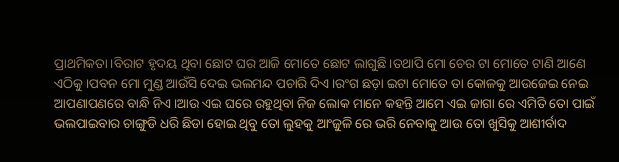ପ୍ରାଥମିକତା।ବିରାଟ ହୃଦୟ ଥିବା ଛୋଟ ଘର ଆଜି ମୋତେ ଛୋଟ ଲାଗୁଛି।ତଥାପି ମୋ ଚେର ଟା ମୋତେ ଟାଣି ଆଣେ ଏଠିକୁ।ପବନ ମୋ ମୁଣ୍ଡ ଆଉଁସି ଦେଇ ଭଲମନ୍ଦ ପଚାରି ଦିଏ।ରଂଗ ଛଡ଼ା ଇଟା ମୋତେ ତା କୋଳକୁ ଆଉଜେଇ ନେଇ ଆପଣାପଣରେ ବାନ୍ଧି ନିଏ।ଆଉ ଏଇ ଘରେ ରହୁଥିବା ନିଜ ଲୋକ ମାନେ କହନ୍ତି ଆମେ ଏଇ ଜାଗା ରେ ଏମିତି ତୋ ପାଇଁ ଭଲପାଇବାର ଚାଙ୍ଗୁଡି ଧରି ଛିଡା ହୋଇ ଥିବୁ ତୋ ଲୁହକୁ ଆଂଜୁଳି ରେ ଭରି ନେବାକୁ ଆଉ ତୋ ଖୁସିକୁ ଆଶୀର୍ବାଦ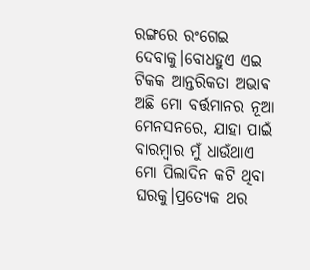ରଙ୍ଗରେ ରଂଗେଇ ଦେବାକୁ।ବୋଧହୁଏ ଏଇ ଟିକକ ଆନ୍ତରିକତା ଅଭାଵ ଅଛି ମୋ ବର୍ତ୍ତମାନର ନୂଆ ମେନସନରେ, ଯାହା ପାଇଁ ବାରମ୍ବାର ମୁଁ ଧାଉଁଥାଏ ମୋ ପିଲାଦିନ କଟି ଥିବା ଘରକୁ।ପ୍ରତ୍ୟେକ ଥର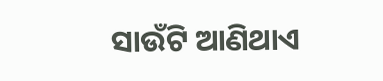ସାଉଁଟି ଆଣିଥାଏ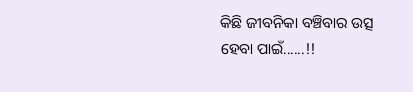କିଛି ଜୀବନିକା ବଞ୍ଚିବାର ଉତ୍ସ ହେବା ପାଇଁ......!!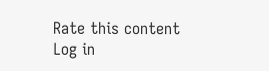Rate this content
Log in